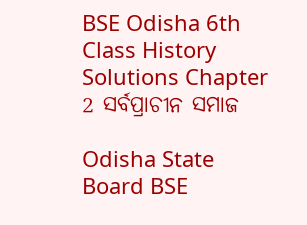BSE Odisha 6th Class History Solutions Chapter 2 ସର୍ବପ୍ରାଚୀନ ସମାଜ

Odisha State Board BSE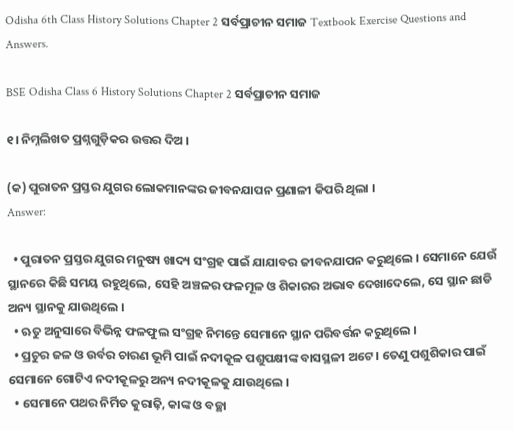Odisha 6th Class History Solutions Chapter 2 ସର୍ବପ୍ରାଚୀନ ସମାଜ Textbook Exercise Questions and Answers.

BSE Odisha Class 6 History Solutions Chapter 2 ସର୍ବପ୍ରାଚୀନ ସମାଜ

୧। ନିମ୍ନଲିଖତ ପ୍ରଶ୍ନଗୁଡ଼ିକର ଉତ୍ତର ଦିଅ ।

(କ) ପୁରାତନ ପ୍ରସ୍ତର ଯୁଗର ଲୋକମାନଙ୍କର ଜୀବନଯାପନ ପ୍ରଣାଳୀ କିପରି ଥିଲା ।
Answer:

  • ପୁରାତନ ପ୍ରସ୍ତର ଯୁଗର ମନୁଷ୍ୟ ଖାଦ୍ୟ ସଂଗ୍ରହ ପାଇଁ ଯାଯାବର ଜୀବନଯାପନ କରୁଥିଲେ । ସେମାନେ ଯେଉଁ ସ୍ଥାନରେ କିଛି ସମୟ ରହୁଥିଲେ, ସେହି ଅଞ୍ଚଳର ଫଳମୂଳ ଓ ଶିକାରର ଅଭାବ ଦେଖାଦେଲେ, ସେ ସ୍ଥାନ ଛାଡି ଅନ୍ୟ ସ୍ଥାନକୁ ଯାଉଥିଲେ ।
  • ଋତୁ ଅନୁସାରେ ବିଭିନ୍ନ ଫଳଫୁଲ ସଂଗ୍ରହ ନିମନ୍ତେ ସେମାନେ ସ୍ଥାନ ପରିବର୍ତ୍ତନ କରୁଥିଲେ ।
  • ପ୍ରଚୁର ଜଳ ଓ ଉର୍ବର ଚାରଣ ଭୂମି ପାଇଁ ନଦୀକୂଳ ପଶୁପକ୍ଷୀଙ୍କ ବାସସ୍ଥଳୀ ଅଟେ । ତେଣୁ ପଶୁଶିକାର ପାଇଁ ସେମାନେ ଗୋଟିଏ ନଦୀକୂଳରୁ ଅନ୍ୟ ନଦୀକୂଳକୁ ଯାଉଥିଲେ ।
  • ସେମାନେ ପଥର ନିର୍ମିତ କୁରାଢ଼ି, କାଙ୍କ ଓ ବଚ୍ଛା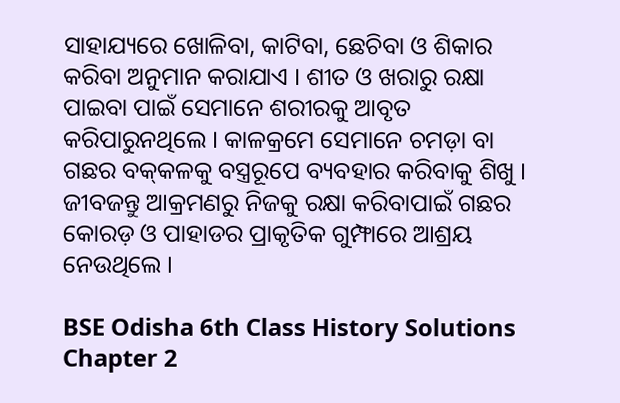ସାହାଯ୍ୟରେ ଖୋଳିବା, କାଟିବା, ଛେଚିବା ଓ ଶିକାର କରିବା ଅନୁମାନ କରାଯାଏ । ଶୀତ ଓ ଖରାରୁ ରକ୍ଷା ପାଇବା ପାଇଁ ସେମାନେ ଶରୀରକୁ ଆବୃତ କରିପାରୁନଥିଲେ । କାଳକ୍ରମେ ସେମାନେ ଚମଡ଼ା ବା ଗଛର ବକ୍‌କଳକୁ ବସ୍ତ୍ରରୂପେ ବ୍ୟବହାର କରିବାକୁ ଶିଖୁ । ଜୀବଜନ୍ତୁ ଆକ୍ରମଣରୁ ନିଜକୁ ରକ୍ଷା କରିବାପାଇଁ ଗଛର କୋରଡ଼ ଓ ପାହାଡର ପ୍ରାକୃତିକ ଗୁମ୍ଫାରେ ଆଶ୍ରୟ ନେଉଥିଲେ ।

BSE Odisha 6th Class History Solutions Chapter 2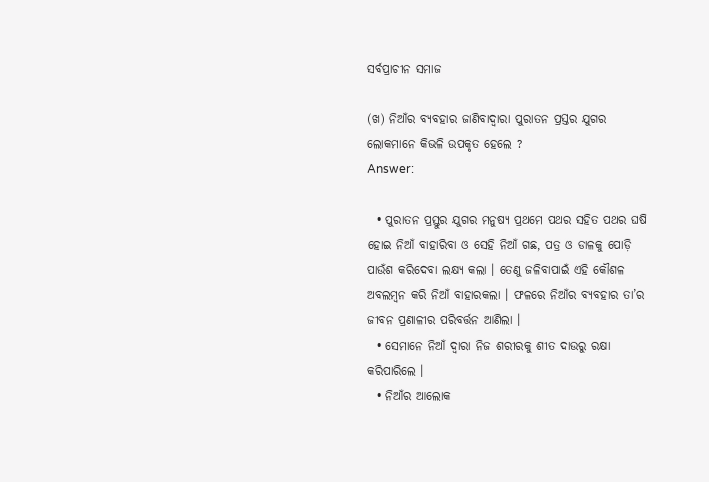ସର୍ବପ୍ରାଚୀନ ସମାଜ

(ଖ) ନିଆଁର ବ୍ୟବହାର ଜାଣିବାଦ୍ଵାରା ପୁରାତନ ପ୍ରସ୍ତର ଯୁଗର ଲୋକମାନେ କିଭଳି ଉପକୃତ ହେଲେ ?
Answer:

  • ପୁରାତନ ପ୍ରସ୍ତୁର ଯୁଗର ମନୁଷ୍ୟ ପ୍ରଥମେ ପଥର ସହିତ ପଥର ଘଷି ହୋଇ ନିଆଁ ବାହାରିବା ଓ ସେହି ନିଆଁ ଗଛ, ପତ୍ର ଓ ଡାଳକୁ ପୋଡ଼ି ପାଉଁଶ କରିଦେବା ଲକ୍ଷ୍ୟ କଲା । ତେଣୁ ଜଳିବାପାଇଁ ଏହି କୌଶଳ ଅବଲମ୍ବନ କରି ନିଆଁ ବାହାରକଲା । ଫଳରେ ନିଆଁର ବ୍ୟବହାର ତା’ର ଜୀବନ ପ୍ରଣାଳୀର ପରିବର୍ତ୍ତନ ଆଣିଲା ।
  • ସେମାନେ ନିଆଁ ଦ୍ଵାରା ନିଜ ଶରୀରକୁ ଶୀତ ଦାଉରୁ ରକ୍ଷା କରିପାରିଲେ ।
  • ନିଆଁର ଆଲୋକ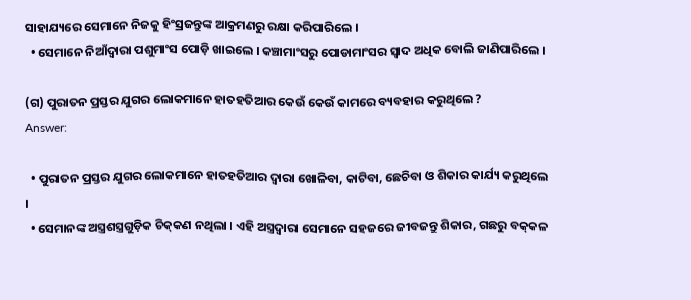ସାହାଯ୍ୟରେ ସେମାନେ ନିଜକୁ ହିଂସ୍ରଜନ୍ତୁଙ୍କ ଆକ୍ରମଣରୁ ରକ୍ଷା କରିପାରିଲେ ।
  • ସେମାନେ ନିଆଁଦ୍ଵାରା ପଶୁମାଂସ ପୋଡ଼ି ଖାଇଲେ । କଞ୍ଚାମାଂସରୁ ପୋଡାମାଂସର ସ୍ବାଦ ଅଧିକ ବୋଲି ଜାଣିପାରିଲେ ।

(ଗ) ପୁରାତନ ପ୍ରସ୍ତର ଯୁଗର ଲୋକମାନେ ହାତହତିଆର କେଉଁ କେଉଁ କାମରେ ବ୍ୟବହାର କରୁଥିଲେ ?
Answer:

  • ପୁରାତନ ପ୍ରସ୍ତର ଯୁଗର ଲୋକମାନେ ହାତହତିଆର ଦ୍ବାରା ଖୋଳିବା, କାଟିବା, ଛେଚିବା ଓ ଶିକାର କାର୍ଯ୍ୟ କରୁଥିଲେ ।
  • ସେମାନଙ୍କ ଅସ୍ତ୍ରଶସ୍ତ୍ରଗୁଡ଼ିକ ଚିକ୍‌କଣ ନଥିଲା । ଏହି ଅସ୍ତ୍ରଦ୍ଵାରା ସେମାନେ ସହଜରେ ଜୀବଜନ୍ତୁ ଶିକାର, ଗଛରୁ ବକ୍‌କଳ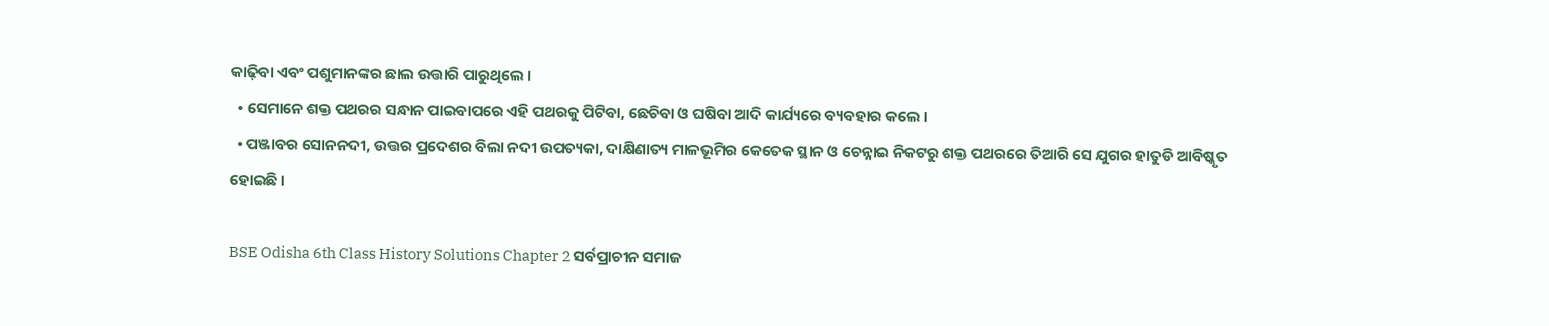କାଢ଼ିବା ଏବଂ ପଶୁମାନଙ୍କର ଛାଲ ଉତ୍ତାରି ପାରୁଥିଲେ ।
  • ସେମାନେ ଶକ୍ତ ପଥରର ସନ୍ଧାନ ପାଇବାପରେ ଏହି ପଥରକୁ ପିଟିବା, ଛେଚିବା ଓ ଘଷିବା ଆଦି କାର୍ଯ୍ୟରେ ବ୍ୟବହାର କଲେ ।
  • ପଞ୍ଜାବର ସୋନନଦୀ, ଉତ୍ତର ପ୍ରଦେଶର ବିଲା ନଦୀ ଉପତ୍ୟକା, ଦାକ୍ଷିଣାତ୍ୟ ମାଳଭୂମିର କେତେକ ସ୍ଥାନ ଓ ଚେନ୍ନାଇ ନିକଟରୁ ଶକ୍ତ ପଥରରେ ତିଆରି ସେ ଯୁଗର ହାତୁଡି ଆବିଷ୍କୃତ ହୋଇଛି ।

BSE Odisha 6th Class History Solutions Chapter 2 ସର୍ବପ୍ରାଚୀନ ସମାଜ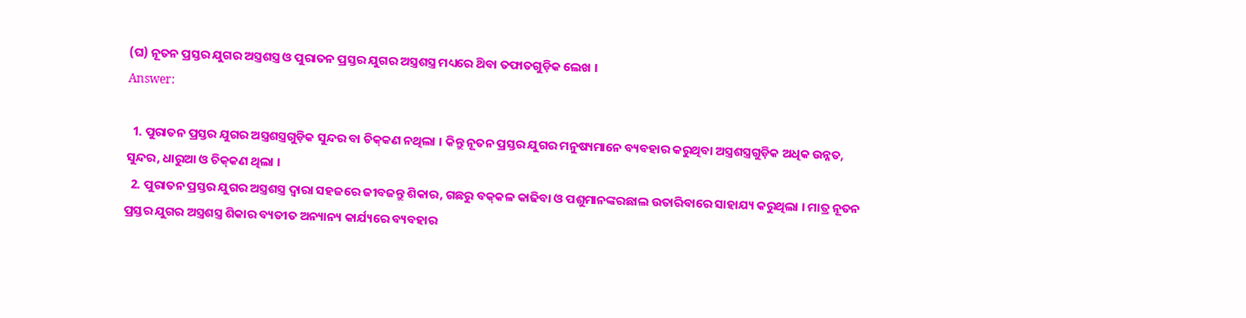(ଘ) ନୂତନ ପ୍ରସ୍ତର ଯୁଗର ଅସ୍ତ୍ରଶସ୍ତ୍ର ଓ ପୁରାତନ ପ୍ରସ୍ତର ଯୁଗର ଅସ୍ତ୍ରଶସ୍ତ୍ର ମଧ୍ୟରେ ଥ‌ିବା ତଫାତଗୁଡ଼ିକ ଲେଖ ।
Answer:

  1. ପୁରାତନ ପ୍ରସ୍ତର ଯୁଗର ଅସ୍ତ୍ରଶସ୍ତ୍ରଗୁଡ଼ିକ ସୁନ୍ଦର ବା ଚିକ୍‌କଣ ନଥିଲା । କିନ୍ତୁ ନୂତନ ପ୍ରସ୍ତର ଯୁଗର ମନୁଷ୍ୟମାନେ ବ୍ୟବହାର କରୁଥିବା ଅସ୍ତ୍ରଶସ୍ତ୍ରଗୁଡ଼ିକ ଅଧିକ ଉନ୍ନତ, ସୁନ୍ଦର, ଧାରୁଆ ଓ ଚିକ୍‌କଣ ଥିଲା ।
  2. ପୁରାତନ ପ୍ରସ୍ତର ଯୁଗର ଅସ୍ତ୍ରଶସ୍ତ୍ର ଦ୍ଵାରା ସହଜରେ ଜୀବଜନ୍ତୁ ଶିକାର, ଗଛରୁ ବକ୍‌କଳ କାଢିବା ଓ ପଶୁମାନଙ୍କରଛାଲ ଉତାରିବାରେ ସାହାଯ୍ୟ କରୁଥିଲା । ମାତ୍ର ନୂତନ ପ୍ରସ୍ତର ଯୁଗର ଅସ୍ତ୍ରଶସ୍ତ୍ର ଶିକାର ବ୍ୟତୀତ ଅନ୍ୟାନ୍ୟ କାର୍ଯ୍ୟରେ ବ୍ୟବହାର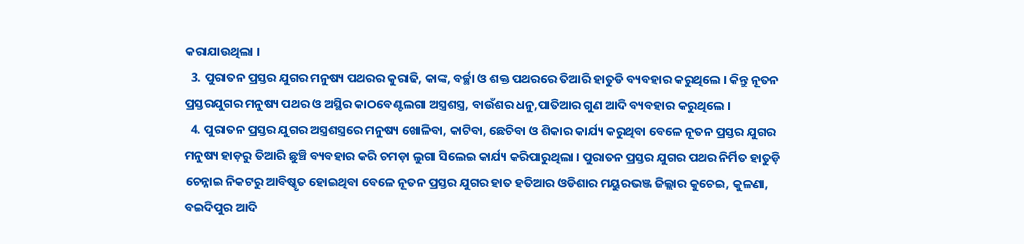କରାଯାଉଥିଲା ।
  3. ପୁରାତନ ପ୍ରସ୍ତର ଯୁଗର ମନୁଷ୍ୟ ପଥରର କୁରାଢି, କାଙ୍କ, ବର୍ଚ୍ଛା ଓ ଶକ୍ତ ପଥରରେ ତିଆରି ହାତୁଡି ବ୍ୟବହାର କରୁଥିଲେ । କିନ୍ତୁ ନୂତନ ପ୍ରସ୍ତରଯୁଗର ମନୁଷ୍ୟ ପଥର ଓ ଅସ୍ଥିର କାଠବେଣ୍ଟଲଗା ଅସ୍ତ୍ରଶସ୍ତ୍ର, ବାଉଁଶର ଧନୁ,ପାତିଆର ଗୁଣ ଆଦି ବ୍ୟବହାର କରୁଥିଲେ ।
  4. ପୁରାତନ ପ୍ରସ୍ତର ଯୁଗର ଅସ୍ତ୍ରଶସ୍ତ୍ରରେ ମନୁଷ୍ୟ ଖୋଳିବା, କାଟିବା, ଛେଚିବା ଓ ଶିକାର କାର୍ଯ୍ୟ କରୁଥିବା ବେଳେ ନୂତନ ପ୍ରସ୍ତର ଯୁଗର ମନୁଷ୍ୟ ହାଡ଼ରୁ ତିଆରି ଛୁଞ୍ଚି ବ୍ୟବହାର କରି ଚମଡ଼ା ଲୁଗା ସିଲେଇ କାର୍ଯ୍ୟ କରିପାରୁଥିଲା । ପୁରାତନ ପ୍ରସ୍ତର ଯୁଗର ପଥର ନିର୍ମିତ ହାତୁଡ଼ି ଚେନ୍ନାଇ ନିକଟରୁ ଆବିଷ୍କୃତ ହୋଇଥିବା ବେଳେ ନୂତନ ପ୍ରସ୍ତର ଯୁଗର ହାତ ହତିଆର ଓଡିଶାର ମୟୁରଭଞ୍ଜ ଜିଲ୍ଲାର କୁଚେଇ, କୁଳଣା, ବଇଦିପୁର ଆଦି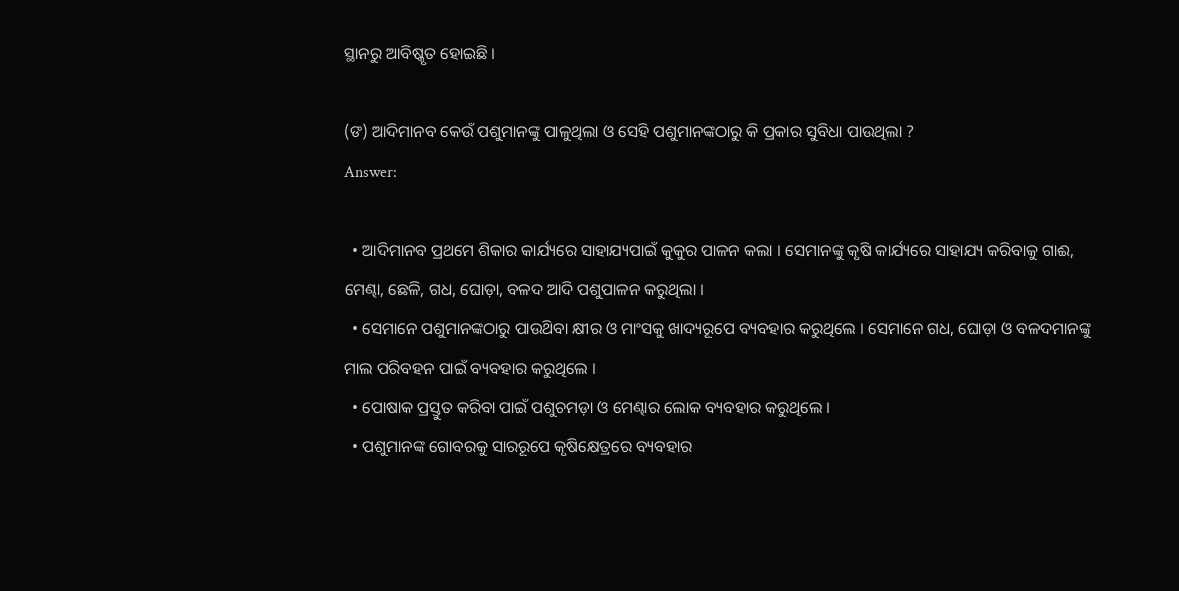ସ୍ଥାନରୁ ଆବିଷ୍କୃତ ହୋଇଛି ।

(ଙ) ଆଦିମାନବ କେଉଁ ପଶୁମାନଙ୍କୁ ପାଳୁଥିଲା ଓ ସେହି ପଶୁମାନଙ୍କଠାରୁ କି ପ୍ରକାର ସୁବିଧା ପାଉଥିଲା ?
Answer:

  • ଆଦିମାନବ ପ୍ରଥମେ ଶିକାର କାର୍ଯ୍ୟରେ ସାହାଯ୍ୟପାଇଁ କୁକୁର ପାଳନ କଲା । ସେମାନଙ୍କୁ କୃଷି କାର୍ଯ୍ୟରେ ସାହାଯ୍ୟ କରିବାକୁ ଗାଈ, ମେଣ୍ଢା, ଛେଳି, ଗଧ, ଘୋଡ଼ା, ବଳଦ ଆଦି ପଶୁପାଳନ କରୁଥିଲା ।
  • ସେମାନେ ପଶୁମାନଙ୍କଠାରୁ ପାଉଥ‌ିବା କ୍ଷୀର ଓ ମାଂସକୁ ଖାଦ୍ୟରୂପେ ବ୍ୟବହାର କରୁଥିଲେ । ସେମାନେ ଗଧ, ଘୋଡ଼ା ଓ ବଳଦମାନଙ୍କୁ ମାଲ ପରିବହନ ପାଇଁ ବ୍ୟବହାର କରୁଥିଲେ ।
  • ପୋଷାକ ପ୍ରସ୍ତୁତ କରିବା ପାଇଁ ପଶୁଚମଡ଼ା ଓ ମେଣ୍ଢାର ଲୋକ ବ୍ୟବହାର କରୁଥିଲେ ।
  • ପଶୁମାନଙ୍କ ଗୋବରକୁ ସାରରୂପେ କୃଷିକ୍ଷେତ୍ରରେ ବ୍ୟବହାର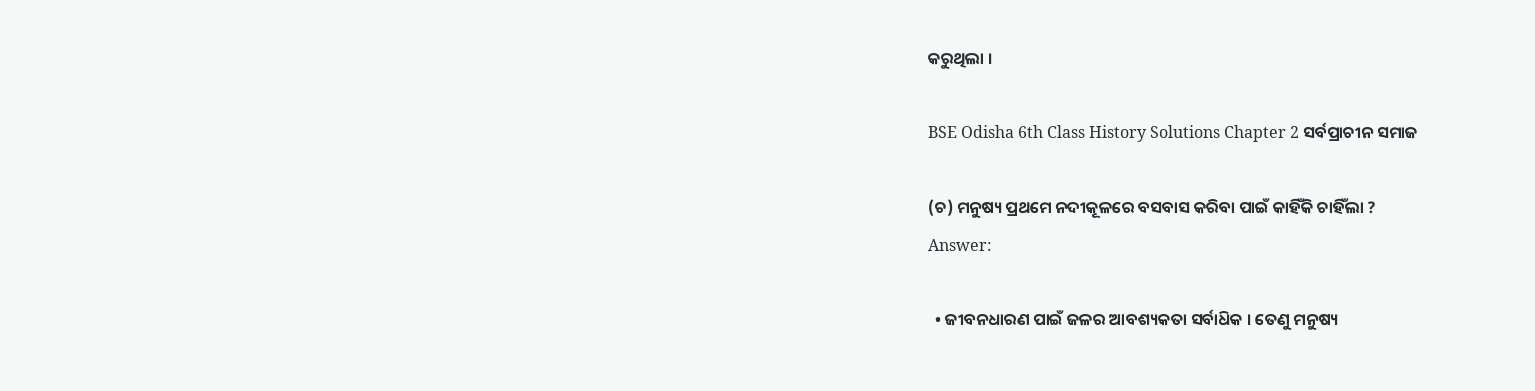କରୁଥିଲା ।

BSE Odisha 6th Class History Solutions Chapter 2 ସର୍ବପ୍ରାଚୀନ ସମାଜ

(ଚ) ମନୁଷ୍ୟ ପ୍ରଥମେ ନଦୀକୂଳରେ ବସବାସ କରିବା ପାଇଁ କାହିଁକି ଚାହିଁଲା ?
Answer:

  • ଜୀବନଧାରଣ ପାଇଁ ଜଳର ଆବଶ୍ୟକତା ସର୍ବାଧ‌ିକ । ତେଣୁ ମନୁଷ୍ୟ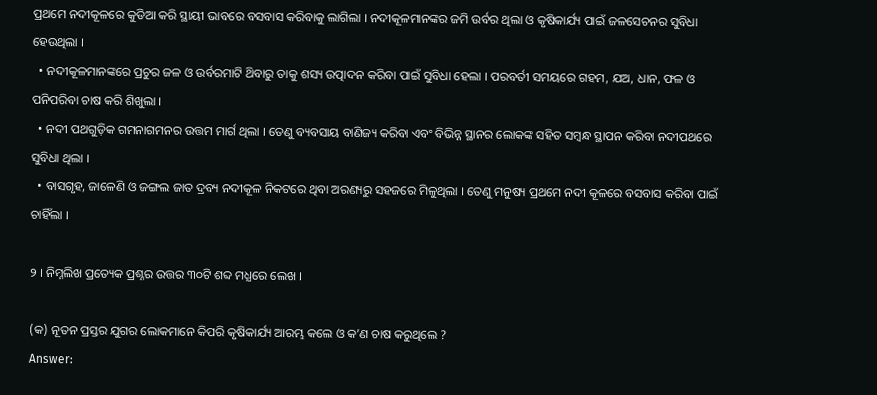ପ୍ରଥମେ ନଦୀକୂଳରେ କୁଡିଆ କରି ସ୍ଥାୟୀ ଭାବରେ ବସବାସ କରିବାକୁ ଲାଗିଲା । ନଦୀକୂଳମାନଙ୍କର ଜମି ଉର୍ବର ଥିଲା ଓ କୃଷିକାର୍ଯ୍ୟ ପାଇଁ ଜଳସେଚନର ସୁବିଧା ହେଉଥିଲା ।
  • ନଦୀକୂଳମାନଙ୍କରେ ପ୍ରଚୁର ଜଳ ଓ ଉର୍ବରମାଟି ଥ‌ିବାରୁ ତାକୁ ଶସ୍ୟ ଉତ୍ପାଦନ କରିବା ପାଇଁ ସୁବିଧା ହେଲା । ପରବର୍ତୀ ସମୟରେ ଗହମ, ଯଅ, ଧାନ, ଫଳ ଓ ପନିପରିବା ଚାଷ କରି ଶିଖୁଲା ।
  • ନଦୀ ପଥଗୁଡ଼ିକ ଗମନାଗମନର ଉତ୍ତମ ମାର୍ଗ ଥିଲା । ତେଣୁ ବ୍ୟବସାୟ ବାଣିଜ୍ୟ କରିବା ଏବଂ ବିଭିନ୍ନ ସ୍ଥାନର ଲୋକଙ୍କ ସହିତ ସମ୍ବନ୍ଧ ସ୍ଥାପନ କରିବା ନଦୀପଥରେ ସୁବିଧା ଥିଲା ।
  • ବାସଗୃହ, ଜାଳେଣି ଓ ଜଙ୍ଗଲ ଜାତ ଦ୍ରବ୍ୟ ନଦୀକୂଳ ନିକଟରେ ଥିବା ଅରଣ୍ୟରୁ ସହଜରେ ମିଳୁଥିଲା । ତେଣୁ ମନୁଷ୍ୟ ପ୍ରଥମେ ନଦୀ କୂଳରେ ବସବାସ କରିବା ପାଇଁ ଚାହିଁଲା ।

୨ । ନିମ୍ନଲିଖ ପ୍ରତ୍ୟେକ ପ୍ରଶ୍ନର ଉତ୍ତର ୩୦ଟି ଶବ୍ଦ ମଧ୍ଯରେ ଲେଖ ।

(କ) ନୂତନ ପ୍ରସ୍ତର ଯୁଗର ଲୋକମାନେ କିପରି କୃଷିକାର୍ଯ୍ୟ ଆରମ୍ଭ କଲେ ଓ କ’ଣ ଚାଷ କରୁଥିଲେ ?
Answer: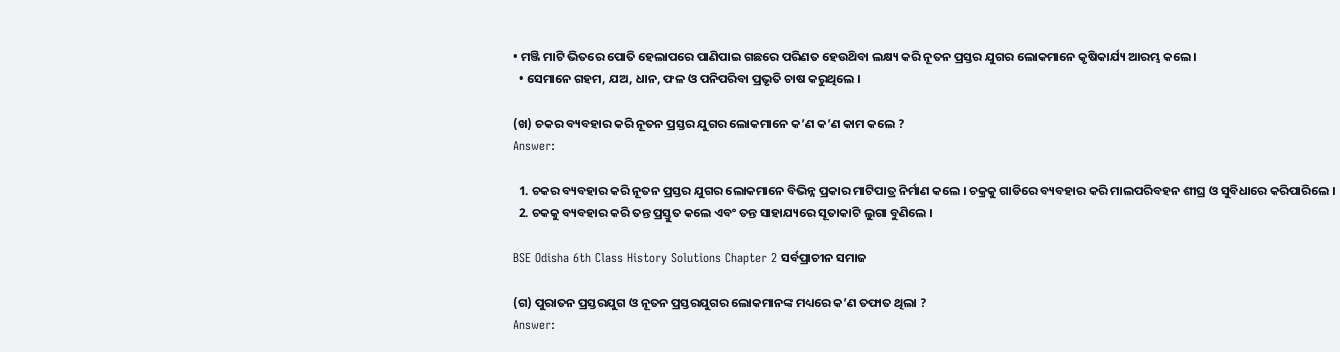• ମଞ୍ଜି ମାଟି ଭିତରେ ପୋତି ହେଲାପରେ ପାଣିପାଇ ଗଛରେ ପରିଣତ ହେଉଥ‌ିବା ଲକ୍ଷ୍ୟ କରି ନୂତନ ପ୍ରସ୍ତର ଯୁଗର ଲୋକମାନେ କୃଷିକାର୍ଯ୍ୟ ଆରମ୍ଭ କଲେ ।
  • ସେମାନେ ଗହମ, ଯଅ, ଧାନ, ଫଳ ଓ ପନିପରିବା ପ୍ରଭୃତି ଚାଷ କରୁଥିଲେ ।

(ଖ) ଚକର ବ୍ୟବହାର କରି ନୂତନ ପ୍ରସ୍ତର ଯୁଗର ଲୋକମାନେ କ’ଣ କ’ଣ କାମ କଲେ ?
Answer:

  1. ଚକର ବ୍ୟବହାର କରି ନୂତନ ପ୍ରସ୍ତର ଯୁଗର ଲୋକମାନେ ବିଭିନ୍ନ ପ୍ରକାର ମାଟିପାତ୍ର ନିର୍ମାଣ କଲେ । ଚକ୍ରକୁ ଗାଡିରେ ବ୍ୟବହାର କରି ମାଲପରିବହନ ଶୀଘ୍ର ଓ ସୁବିଧାରେ କରିପାରିଲେ ।
  2. ଚକକୁ ବ୍ୟବହାର କରି ତନ୍ତ ପ୍ରସ୍ତୁତ କଲେ ଏବଂ ତନ୍ତ ସାହାଯ୍ୟରେ ସୂତାକାଟି ଲୁଗା ବୁଣିଲେ ।

BSE Odisha 6th Class History Solutions Chapter 2 ସର୍ବପ୍ରାଚୀନ ସମାଜ

(ଗ) ପୁରାତନ ପ୍ରସ୍ତରଯୁଗ ଓ ନୂତନ ପ୍ରସ୍ତରଯୁଗର ଲୋକମାନଙ୍କ ମଧ୍ୟରେ କ’ଣ ତଫାତ ଥିଲା ?
Answer: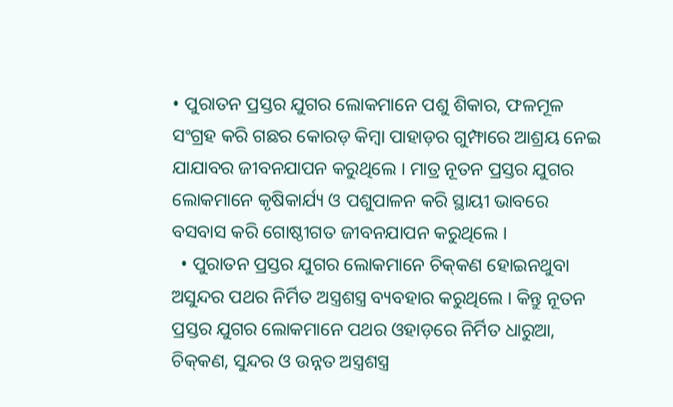• ପୁରାତନ ପ୍ରସ୍ତର ଯୁଗର ଲୋକମାନେ ପଶୁ ଶିକାର, ଫଳମୂଳ ସଂଗ୍ରହ କରି ଗଛର କୋରଡ଼ କିମ୍ବା ପାହାଡ଼ର ଗୁମ୍ଫାରେ ଆଶ୍ରୟ ନେଇ ଯାଯାବର ଜୀବନଯାପନ କରୁଥିଲେ । ମାତ୍ର ନୂତନ ପ୍ରସ୍ତର ଯୁଗର ଲୋକମାନେ କୃଷିକାର୍ଯ୍ୟ ଓ ପଶୁପାଳନ କରି ସ୍ଥାୟୀ ଭାବରେ ବସବାସ କରି ଗୋଷ୍ଠୀଗତ ଜୀବନଯାପନ କରୁଥିଲେ ।
  • ପୁରାତନ ପ୍ରସ୍ତର ଯୁଗର ଲୋକମାନେ ଚିକ୍‌କଣ ହୋଇନଥୁବା ଅସୁନ୍ଦର ପଥର ନିର୍ମିତ ଅସ୍ତ୍ରଶସ୍ତ୍ର ବ୍ୟବହାର କରୁଥିଲେ । କିନ୍ତୁ ନୂତନ ପ୍ରସ୍ତର ଯୁଗର ଲୋକମାନେ ପଥର ଓହାଡ଼ରେ ନିର୍ମିତ ଧାରୁଆ, ଚିକ୍‌କଣ, ସୁନ୍ଦର ଓ ଉନ୍ନତ ଅସ୍ତ୍ରଶସ୍ତ୍ର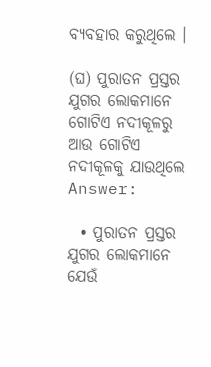ବ୍ୟବହାର କରୁଥିଲେ ।

(ଘ) ପୁରାତନ ପ୍ରସ୍ତର ଯୁଗର ଲୋକମାନେ ଗୋଟିଏ ନଦୀକୂଳରୁ ଆଉ ଗୋଟିଏ ନଦୀକୂଳକୁ ଯାଉଥିଲେ
Answer:

  • ପୁରାତନ ପ୍ରସ୍ତର ଯୁଗର ଲୋକମାନେ ଯେଉଁ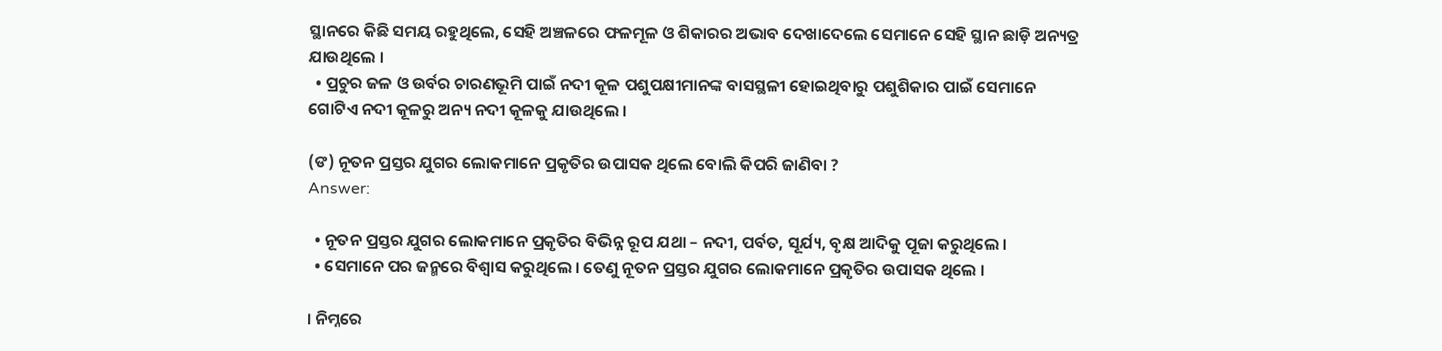ସ୍ଥାନରେ କିଛି ସମୟ ରହୁଥିଲେ, ସେହି ଅଞ୍ଚଳରେ ଫଳମୂଳ ଓ ଶିକାରର ଅଭାବ ଦେଖାଦେଲେ ସେମାନେ ସେହି ସ୍ଥାନ ଛାଡ଼ି ଅନ୍ୟତ୍ର ଯାଉଥିଲେ ।
  • ପ୍ରଚୁର ଜଳ ଓ ଉର୍ବର ଚାରଣଭୂମି ପାଇଁ ନଦୀ କୂଳ ପଶୁପକ୍ଷୀମାନଙ୍କ ବାସସ୍ଥଳୀ ହୋଇଥିବାରୁ ପଶୁଶିକାର ପାଇଁ ସେମାନେ ଗୋଟିଏ ନଦୀ କୂଳରୁ ଅନ୍ୟ ନଦୀ କୂଳକୁ ଯାଉଥିଲେ ।

(ଙ) ନୂତନ ପ୍ରସ୍ତର ଯୁଗର ଲୋକମାନେ ପ୍ରକୃତିର ଉପାସକ ଥିଲେ ବୋଲି କିପରି ଜାଣିବା ?
Answer:

  • ନୂତନ ପ୍ରସ୍ତର ଯୁଗର ଲୋକମାନେ ପ୍ରକୃତିର ବିଭିନ୍ନ ରୂପ ଯଥା – ନଦୀ, ପର୍ବତ, ସୂର୍ଯ୍ୟ, ବୃକ୍ଷ ଆଦିକୁ ପୂଜା କରୁଥିଲେ ।
  • ସେମାନେ ପର ଜନ୍ମରେ ବିଶ୍ୱାସ କରୁଥିଲେ । ତେଣୁ ନୂତନ ପ୍ରସ୍ତର ଯୁଗର ଲୋକମାନେ ପ୍ରକୃତିର ଉପାସକ ଥିଲେ ।

। ନିମ୍ନରେ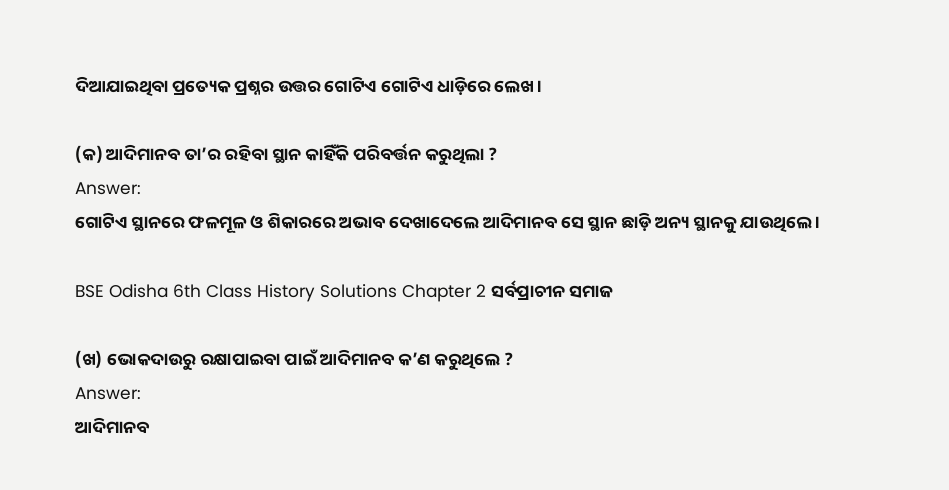ଦିଆଯାଇଥିବା ପ୍ରତ୍ୟେକ ପ୍ରଶ୍ନର ଉତ୍ତର ଗୋଟିଏ ଗୋଟିଏ ଧାଡ଼ିରେ ଲେଖ ।

(କ) ଆଦିମାନବ ତା’ର ରହିବା ସ୍ଥାନ କାହିଁକି ପରିବର୍ତ୍ତନ କରୁଥିଲା ?
Answer:
ଗୋଟିଏ ସ୍ଥାନରେ ଫଳମୂଳ ଓ ଶିକାରରେ ଅଭାବ ଦେଖାଦେଲେ ଆଦିମାନବ ସେ ସ୍ଥାନ ଛାଡ଼ି ଅନ୍ୟ ସ୍ଥାନକୁ ଯାଉଥିଲେ ।

BSE Odisha 6th Class History Solutions Chapter 2 ସର୍ବପ୍ରାଚୀନ ସମାଜ

(ଖ) ଭୋକଦାଉରୁ ରକ୍ଷାପାଇବା ପାଇଁ ଆଦିମାନବ କ’ଣ କରୁଥିଲେ ?
Answer:
ଆଦିମାନବ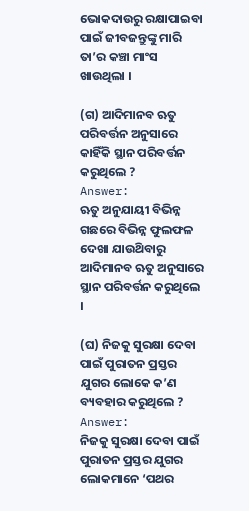ଭୋକଦାଉରୁ ରକ୍ଷାପାଇବା ପାଇଁ ଜୀବଜନ୍ତୁଙ୍କୁ ମାରି ତା’ର କଞ୍ଚା ମାଂସ ଖାଉଥିଲା ।

(ଗ) ଆଦିମାନବ ଋତୁ ପରିବର୍ତ୍ତନ ଅନୁସାରେ କାହିଁକି ସ୍ଥାନ ପରିବର୍ତ୍ତନ କରୁଥିଲେ ?
Answer:
ଋତୁ ଅନୁଯାୟୀ ବିଭିନ୍ନ ଗଛରେ ବିଭିନ୍ନ ଫୁଲଫଳ ଦେଖା ଯାଉଥ‌ିବାରୁ ଆଦିମାନବ ଋତୁ ଅନୁସାରେ ସ୍ଥାନ ପରିବର୍ତ୍ତନ କରୁଥିଲେ ।

(ଘ) ନିଜକୁ ସୁରକ୍ଷା ଦେବା ପାଇଁ ପୁରାତନ ପ୍ରସ୍ତର ଯୁଗର ଲୋକେ କ’ଣ ବ୍ୟବହାର କରୁଥିଲେ ?
Answer:
ନିଜକୁ ସୁରକ୍ଷା ଦେବା ପାଇଁ ପୁରାତନ ପ୍ରସ୍ତର ଯୁଗର ଲୋକମାନେ ‘ପଥର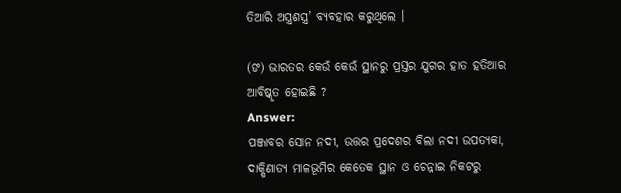ତିଆରି ଅସ୍ତ୍ରଶସ୍ତ୍ର’ ବ୍ୟବହାର କରୁଥିଲେ ।

(ଙ) ଭାରତର କେଉଁ କେଉଁ ସ୍ଥାନରୁ ପ୍ରସ୍ତର ଯୁଗର ହାତ ହତିଆର ଆବିଷ୍କୃତ ହୋଇଛି ?
Answer:
ପଞ୍ଜାବର ସୋନ ନଦୀ, ଉତ୍ତର ପ୍ରଦେଶର ବିଲା ନଦୀ ଉପତ୍ୟକା, ଦାକ୍ଷିଣାତ୍ୟ ମାଳଭୂମିର କେତେକ ସ୍ଥାନ ଓ ଚେନ୍ନାଇ ନିକଟରୁ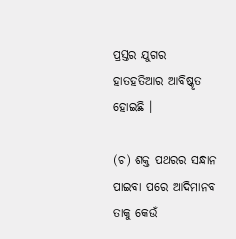ପ୍ରସ୍ତର ଯୁଗର ହାତହତିଆର ଆବିଷ୍କୃତ ହୋଇଛି ।

(ଚ) ଶକ୍ତ ପଥରର ସନ୍ଧାନ ପାଇବା ପରେ ଆଦିମାନବ ତାକୁ କେଉଁ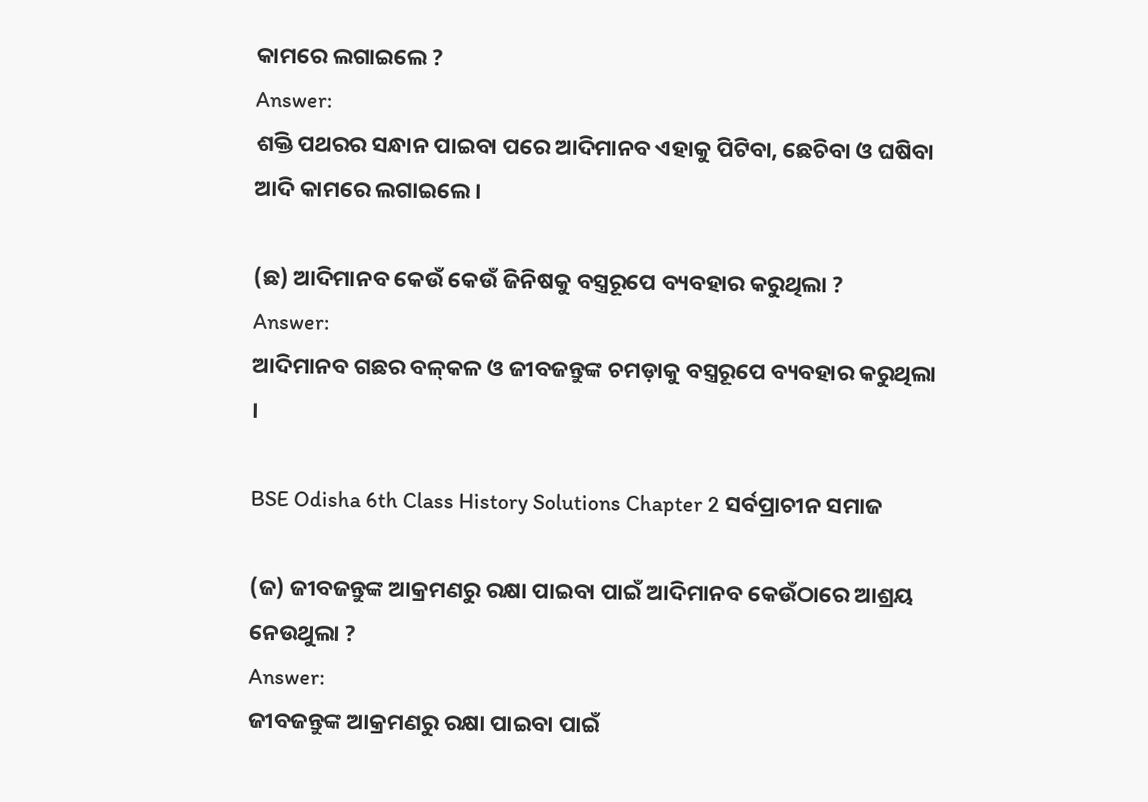କାମରେ ଲଗାଇଲେ ?
Answer:
ଶକ୍ତି ପଥରର ସନ୍ଧାନ ପାଇବା ପରେ ଆଦିମାନବ ଏହାକୁ ପିଟିବା, ଛେଚିବା ଓ ଘଷିବା ଆଦି କାମରେ ଲଗାଇଲେ ।

(ଛ) ଆଦିମାନବ କେଉଁ କେଉଁ ଜିନିଷକୁ ବସ୍ତ୍ରରୂପେ ବ୍ୟବହାର କରୁଥିଲା ?
Answer:
ଆଦିମାନବ ଗଛର ବଳ୍‌କଳ ଓ ଜୀବଜନ୍ତୁଙ୍କ ଚମଡ଼ାକୁ ବସ୍ତ୍ରରୂପେ ବ୍ୟବହାର କରୁଥିଲା ।

BSE Odisha 6th Class History Solutions Chapter 2 ସର୍ବପ୍ରାଚୀନ ସମାଜ

(ଜ) ଜୀବଜନ୍ତୁଙ୍କ ଆକ୍ରମଣରୁ ରକ୍ଷା ପାଇବା ପାଇଁ ଆଦିମାନବ କେଉଁଠାରେ ଆଶ୍ରୟ ନେଉଥୁଲା ?
Answer:
ଜୀବଜନ୍ତୁଙ୍କ ଆକ୍ରମଣରୁ ରକ୍ଷା ପାଇବା ପାଇଁ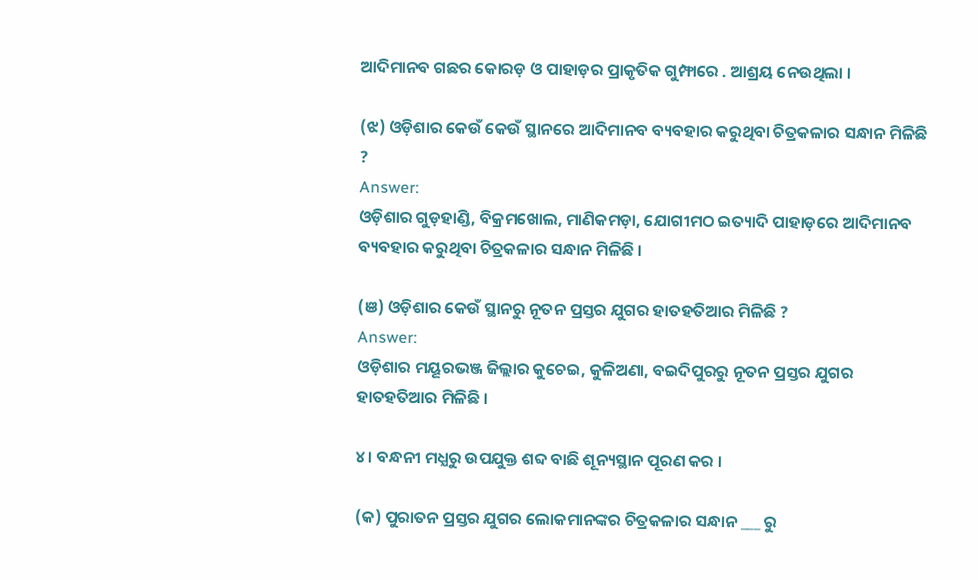ଆଦିମାନବ ଗଛର କୋରଡ଼ ଓ ପାହାଡ଼ର ପ୍ରାକୃତିକ ଗୁମ୍ଫାରେ . ଆଶ୍ରୟ ନେଉଥିଲା ।

(ଝ) ଓଡ଼ିଶାର କେଉଁ କେଉଁ ସ୍ଥାନରେ ଆଦିମାନବ ବ୍ୟବହାର କରୁଥିବା ଚିତ୍ରକଳାର ସନ୍ଧାନ ମିଳିଛି ?
Answer:
ଓଡ଼ିଶାର ଗୁଡ଼ହାଣ୍ଡି, ବିକ୍ରମଖୋଲ, ମାଣିକମଡ଼ା, ଯୋଗୀମଠ ଇତ୍ୟାଦି ପାହାଡ଼ରେ ଆଦିମାନବ ବ୍ୟବହାର କରୁଥିବା ଚିତ୍ରକଳାର ସନ୍ଧାନ ମିଳିଛି ।

(ଞ) ଓଡ଼ିଶାର କେଉଁ ସ୍ଥାନରୁ ନୂତନ ପ୍ରସ୍ତର ଯୁଗର ହାତହତିଆର ମିଳିଛି ?
Answer:
ଓଡ଼ିଶାର ମୟୂରଭଞ୍ଜ ଜିଲ୍ଲାର କୁଚେଇ, କୁଳିଅଣା, ବଇଦିପୁରରୁ ନୂତନ ପ୍ରସ୍ତର ଯୁଗର ହାତହତିଆର ମିଳିଛି ।

୪। ବନ୍ଧନୀ ମଧ୍ଯରୁ ଉପଯୁକ୍ତ ଶବ୍ଦ ବାଛି ଶୂନ୍ୟସ୍ଥାନ ପୂରଣ କର ।

(କ) ପୁରାତନ ପ୍ରସ୍ତର ଯୁଗର ଲୋକମାନଙ୍କର ଚିତ୍ରକଳାର ସନ୍ଧାନ ___ ରୁ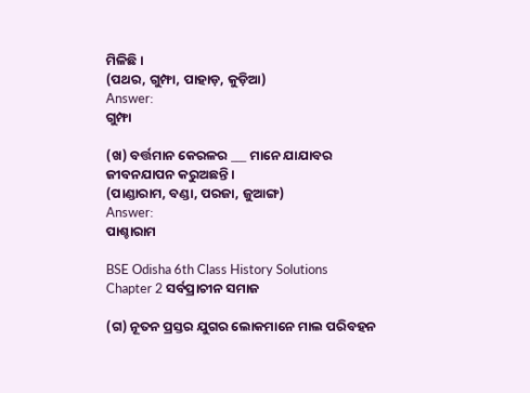ମିଳିଛି ।
(ପଥର, ଗୁମ୍ଫା, ପାହାଡ଼, କୁଡ଼ିଆ)
Answer:
ଗୁମ୍ଫା

(ଖ) ବର୍ତ୍ତମାନ କେରଳର ___ ମାନେ ଯାଯାବର ଜୀବନଯାପନ କରୁଅଛନ୍ତି ।
(ପାଣ୍ଡାରାମ, ବଣ୍ଡା, ପରଜା, ଜୁଆଙ୍ଗ)
Answer:
ପାଶ୍ଚାରାମ

BSE Odisha 6th Class History Solutions Chapter 2 ସର୍ବପ୍ରାଚୀନ ସମାଜ

(ଗ) ନୂତନ ପ୍ରସ୍ତର ଯୁଗର ଲୋକମାନେ ମାଲ ପରିବହନ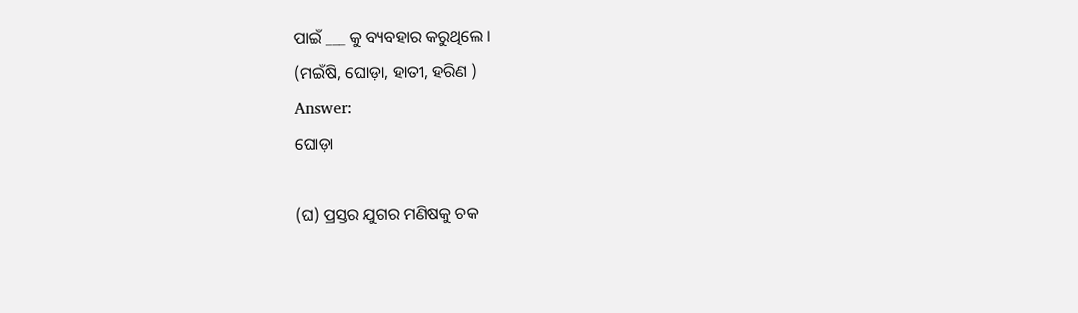ପାଇଁ ___ କୁ ବ୍ୟବହାର କରୁଥିଲେ ।
(ମଇଁଷି, ଘୋଡ଼ା, ହାତୀ, ହରିଣ )
Answer:
ଘୋଡ଼ା

(ଘ) ପ୍ରସ୍ତର ଯୁଗର ମଣିଷକୁ ଚକ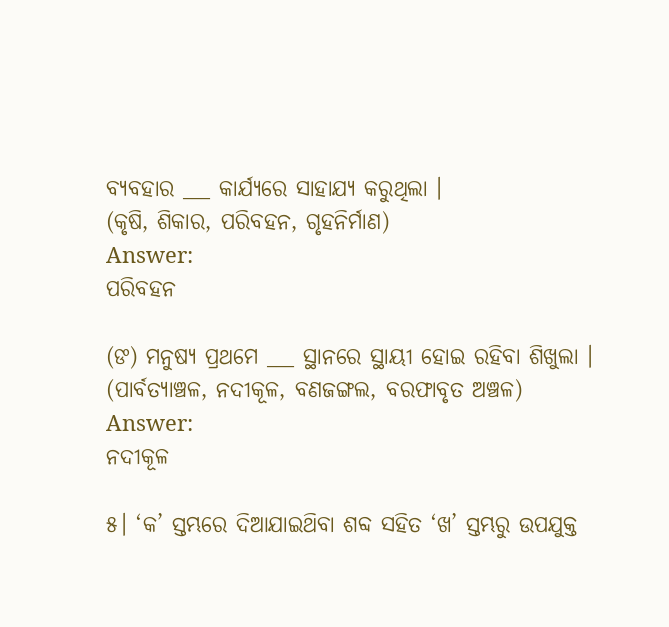ବ୍ୟବହାର ___ କାର୍ଯ୍ୟରେ ସାହାଯ୍ୟ କରୁଥିଲା ।
(କୃଷି, ଶିକାର, ପରିବହନ, ଗୃହନିର୍ମାଣ)
Answer:
ପରିବହନ

(ଙ) ମନୁଷ୍ୟ ପ୍ରଥମେ ___ ସ୍ଥାନରେ ସ୍ଥାୟୀ ହୋଇ ରହିବା ଶିଖୁଲା ।
(ପାର୍ବତ୍ୟାଞ୍ଚଳ, ନଦୀକୂଳ, ବଣଜଙ୍ଗଲ, ବରଫାବୃତ ଅଞ୍ଚଳ)
Answer:
ନଦୀକୂଳ

୫। ‘କ’ ସ୍ତମ୍ଭରେ ଦିଆଯାଇଥ‌ିବା ଶବ୍ଦ ସହିତ ‘ଖ’ ସ୍ତମ୍ଭରୁ ଉପଯୁକ୍ତ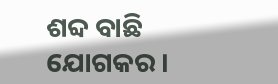ଶବ୍ଦ ବାଛି ଯୋଗକର ।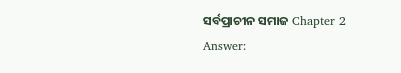ସର୍ବପ୍ରାଚୀନ ସମାଜ Chapter 2
Answer: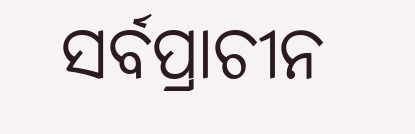ସର୍ବପ୍ରାଚୀନ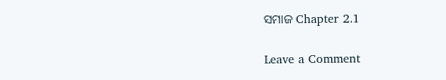ସମାଜ Chapter 2.1

Leave a Comment